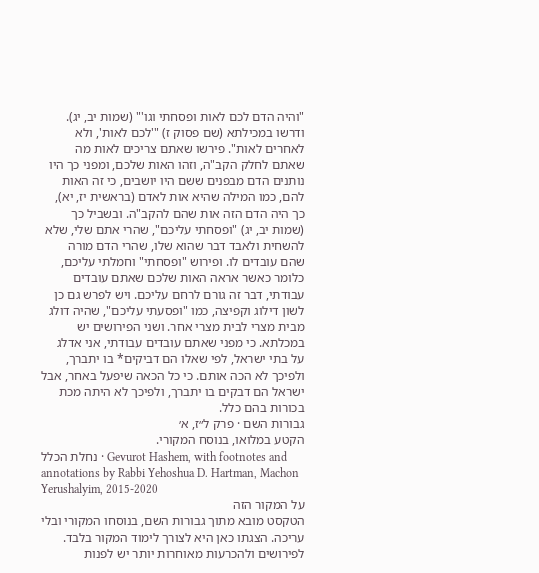"והיה הדם לכם לאות ופסחתי וגו'" (שמות יב, יג). ודרשו במכילתא (שם פסוק ז) "'לכם לאות', ולא לאחרים לאות". פירשו שאתם צריכים לאות מה שאתם לחלק הקב"ה, וזהו האות שלכם, ומפני כך היו נותנים הדם מבפנים ששם היו יושבים, כי זה האות להם, כמו המילה שהיא אות לאדם (בראשית יז, יא), כך היה הדם הזה אות שהם להקב"ה. ובשביל כך (שמות יב, יג) "ופסחתי עליכם", שהרי אתם שלי, שלא להשחית ולאבד דבר שהוא שלו, שהרי הדם מורה שהם עובדים לו. ופירוש "ופסחתי" וחמלתי עליכם, כלומר כאשר אראה האות שלכם שאתם עובדים עבודתי, דבר זה גורם לרחם עליכם. ויש לפרש גם כן לשון דילוג וקפיצה, כמו "ופסעתי עליכם", שהיה דולג מבית מצרי לבית מצרי אחר. ושני הפירושים יש במכלתא. כי מפני שאתם עובדים עבודתי, אני אדלג על בתי ישראל, לפי שאלו הם דביקים* בו יתברך, ולפיכך לא הכה אותם. כי כל הכאה שיפעל באחר, אבל ישראל הם דבקים בו יתברך, ולפיכך לא היתה מכת בכורות בהם כלל.
גבורות השם · פרק ל״ז, א׳
הקטע במלואו, בנוסח המקורי.
נחלת הכלל · Gevurot Hashem, with footnotes and annotations by Rabbi Yehoshua D. Hartman, Machon Yerushalyim, 2015-2020
על המקור הזה
הטקסט מובא מתוך גבורות השם, בנוסחו המקורי ובלי עריכה. הצגתו כאן היא לצורך לימוד המקור בלבד. לפירושים ולהכרעות מאוחרות יותר יש לפנות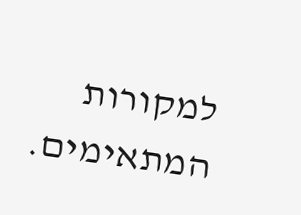למקורות המתאימים.